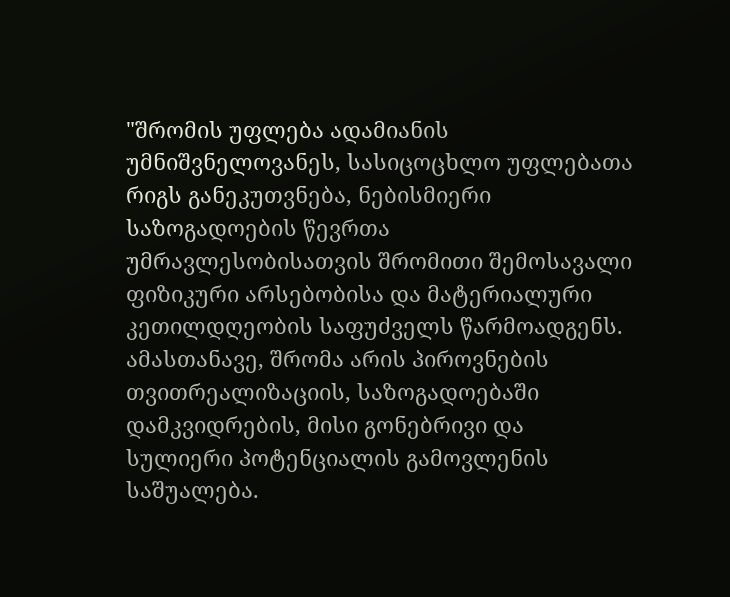"შრომის უფლება ადამიანის უმნიშვნელოვანეს, სასიცოცხლო უფლებათა რიგს განეკუთვნება, ნებისმიერი საზოგადოების წევრთა უმრავლესობისათვის შრომითი შემოსავალი ფიზიკური არსებობისა და მატერიალური კეთილდღეობის საფუძველს წარმოადგენს. ამასთანავე, შრომა არის პიროვნების თვითრეალიზაციის, საზოგადოებაში დამკვიდრების, მისი გონებრივი და სულიერი პოტენციალის გამოვლენის საშუალება.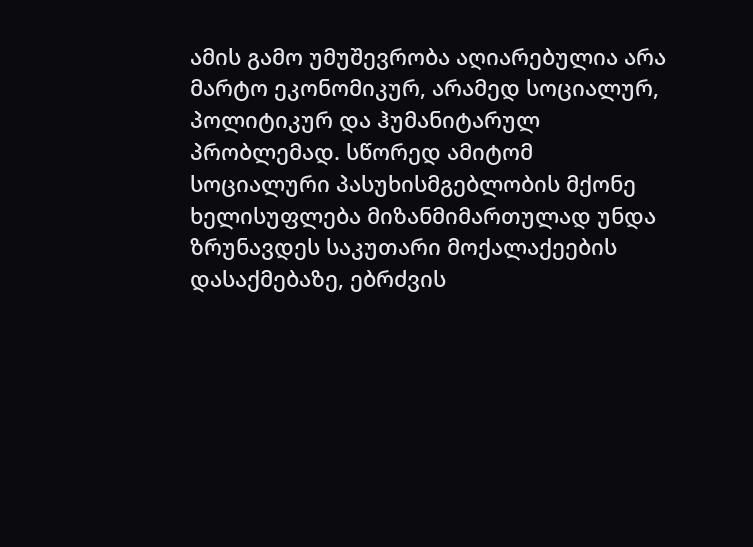ამის გამო უმუშევრობა აღიარებულია არა მარტო ეკონომიკურ, არამედ სოციალურ, პოლიტიკურ და ჰუმანიტარულ პრობლემად. სწორედ ამიტომ სოციალური პასუხისმგებლობის მქონე ხელისუფლება მიზანმიმართულად უნდა ზრუნავდეს საკუთარი მოქალაქეების დასაქმებაზე, ებრძვის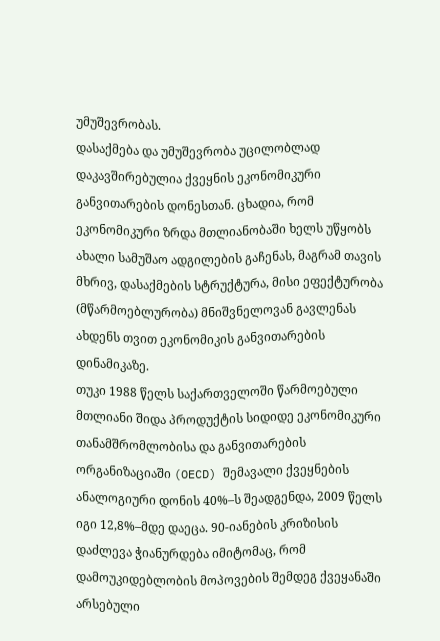უმუშევრობას.
დასაქმება და უმუშევრობა უცილობლად დაკავშირებულია ქვეყნის ეკონომიკური განვითარების დონესთან. ცხადია, რომ ეკონომიკური ზრდა მთლიანობაში ხელს უწყობს ახალი სამუშაო ადგილების გაჩენას, მაგრამ თავის მხრივ, დასაქმების სტრუქტურა, მისი ეფექტურობა (მწარმოებლურობა) მნიშვნელოვან გავლენას ახდენს თვით ეკონომიკის განვითარების დინამიკაზე.
თუკი 1988 წელს საქართველოში წარმოებული მთლიანი შიდა პროდუქტის სიდიდე ეკონომიკური თანამშრომლობისა და განვითარების ორგანიზაციაში (OECD) შემავალი ქვეყნების ანალოგიური დონის 40%–ს შეადგენდა, 2009 წელს იგი 12,8%–მდე დაეცა. 90-იანების კრიზისის დაძლევა ჭიანურდება იმიტომაც, რომ დამოუკიდებლობის მოპოვების შემდეგ ქვეყანაში არსებული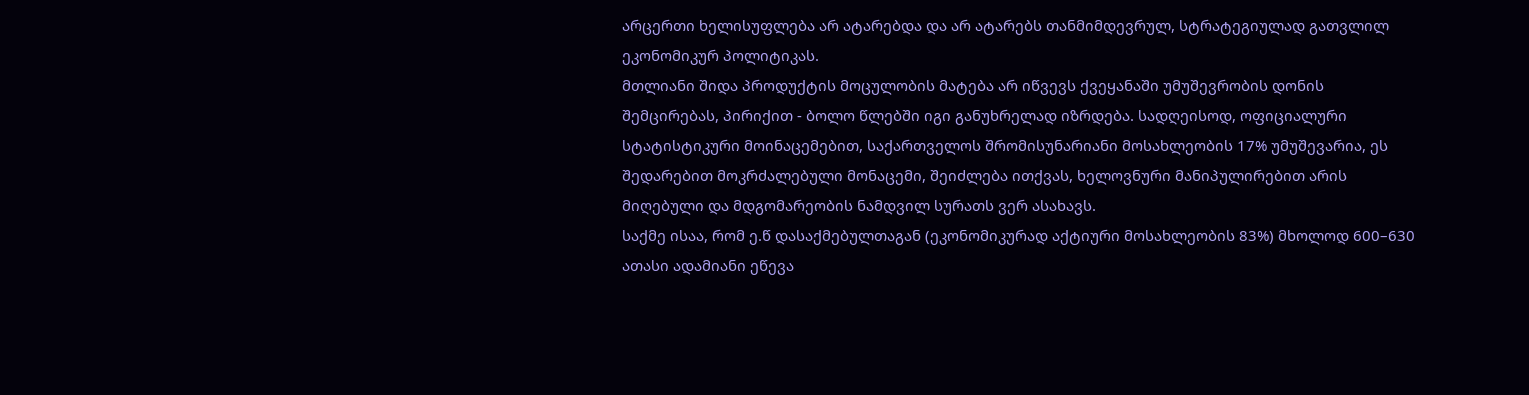არცერთი ხელისუფლება არ ატარებდა და არ ატარებს თანმიმდევრულ, სტრატეგიულად გათვლილ ეკონომიკურ პოლიტიკას.
მთლიანი შიდა პროდუქტის მოცულობის მატება არ იწვევს ქვეყანაში უმუშევრობის დონის შემცირებას, პირიქით - ბოლო წლებში იგი განუხრელად იზრდება. სადღეისოდ, ოფიციალური სტატისტიკური მოინაცემებით, საქართველოს შრომისუნარიანი მოსახლეობის 17% უმუშევარია, ეს შედარებით მოკრძალებული მონაცემი, შეიძლება ითქვას, ხელოვნური მანიპულირებით არის მიღებული და მდგომარეობის ნამდვილ სურათს ვერ ასახავს.
საქმე ისაა, რომ ე.წ დასაქმებულთაგან (ეკონომიკურად აქტიური მოსახლეობის 83%) მხოლოდ 600–630 ათასი ადამიანი ეწევა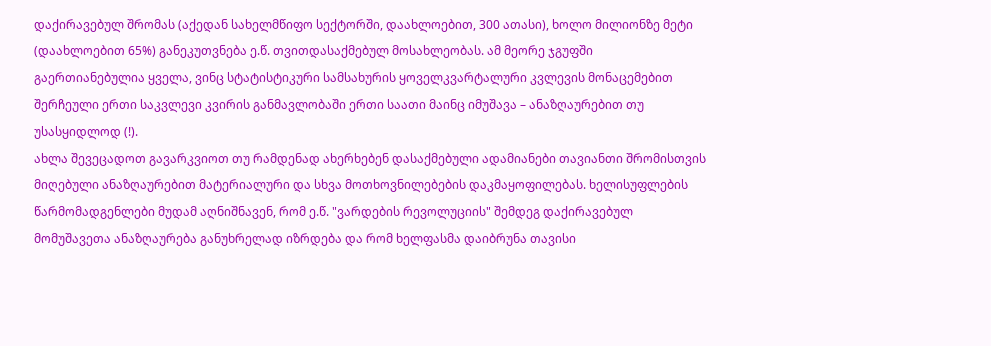დაქირავებულ შრომას (აქედან სახელმწიფო სექტორში, დაახლოებით, 300 ათასი), ხოლო მილიონზე მეტი (დაახლოებით 65%) განეკუთვნება ე.წ. თვითდასაქმებულ მოსახლეობას. ამ მეორე ჯგუფში გაერთიანებულია ყველა, ვინც სტატისტიკური სამსახურის ყოველკვარტალური კვლევის მონაცემებით შერჩეული ერთი საკვლევი კვირის განმავლობაში ერთი საათი მაინც იმუშავა – ანაზღაურებით თუ უსასყიდლოდ (!).
ახლა შევეცადოთ გავარკვიოთ თუ რამდენად ახერხებენ დასაქმებული ადამიანები თავიანთი შრომისთვის მიღებული ანაზღაურებით მატერიალური და სხვა მოთხოვნილებების დაკმაყოფილებას. ხელისუფლების წარმომადგენლები მუდამ აღნიშნავენ, რომ ე.წ. "ვარდების რევოლუციის" შემდეგ დაქირავებულ მომუშავეთა ანაზღაურება განუხრელად იზრდება და რომ ხელფასმა დაიბრუნა თავისი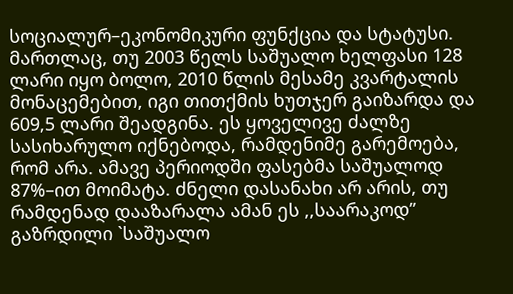სოციალურ–ეკონომიკური ფუნქცია და სტატუსი. მართლაც, თუ 2003 წელს საშუალო ხელფასი 128 ლარი იყო ბოლო, 2010 წლის მესამე კვარტალის მონაცემებით, იგი თითქმის ხუთჯერ გაიზარდა და 609,5 ლარი შეადგინა. ეს ყოველივე ძალზე სასიხარულო იქნებოდა, რამდენიმე გარემოება, რომ არა. ამავე პერიოდში ფასებმა საშუალოდ 87%–ით მოიმატა. ძნელი დასანახი არ არის, თუ რამდენად დააზარალა ამან ეს ,,საარაკოდ” გაზრდილი `საშუალო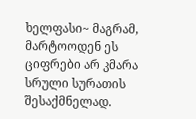ხელფასი~ მაგრამ, მარტოოდენ ეს ციფრები არ კმარა სრული სურათის შესაქმნელად.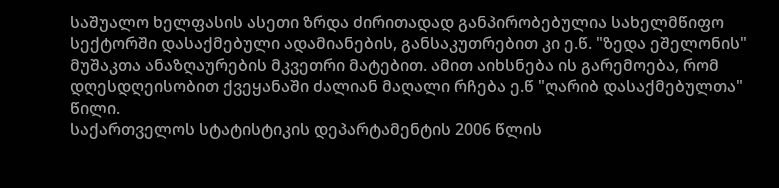საშუალო ხელფასის ასეთი ზრდა ძირითადად განპირობებულია სახელმწიფო სექტორში დასაქმებული ადამიანების, განსაკუთრებით კი ე.წ. "ზედა ეშელონის" მუშაკთა ანაზღაურების მკვეთრი მატებით. ამით აიხსნება ის გარემოება, რომ დღესდღეისობით ქვეყანაში ძალიან მაღალი რჩება ე.წ "ღარიბ დასაქმებულთა" წილი.
საქართველოს სტატისტიკის დეპარტამენტის 2006 წლის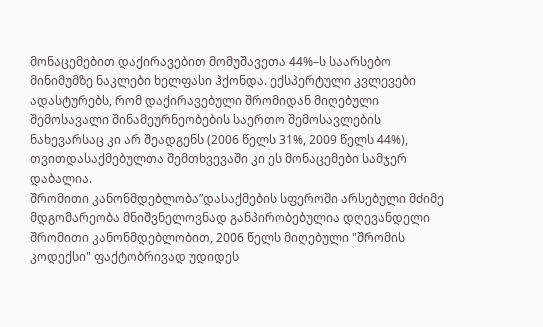მონაცემებით დაქირავებით მომუშავეთა 44%–ს საარსებო მინიმუმზე ნაკლები ხელფასი ჰქონდა. ექსპერტული კვლევები ადასტურებს, რომ დაქირავებული შრომიდან მიღებული შემოსავალი შინამეურნეობების საერთო შემოსავლების ნახევარსაც კი არ შეადგენს (2006 წელს 31%, 2009 წელს 44%), თვითდასაქმებულთა შემთხვევაში კი ეს მონაცემები სამჯერ დაბალია.
შრომითი კანონმდებლობა”დასაქმების სფეროში არსებული მძიმე მდგომარეობა მნიშვნელოვნად განპირობებულია დღევანდელი შრომითი კანონმდებლობით, 2006 წელს მიღებული "შრომის კოდექსი" ფაქტობრივად უდიდეს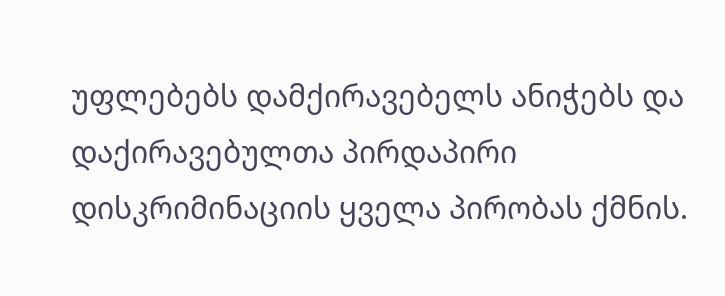უფლებებს დამქირავებელს ანიჭებს და დაქირავებულთა პირდაპირი დისკრიმინაციის ყველა პირობას ქმნის.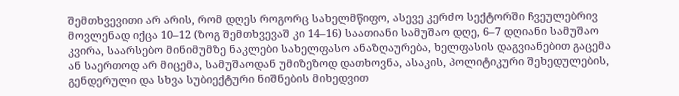შემთხვევითი არ არის, რომ დღეს როგორც სახელმწიფო, ასევე კერძო სექტორში ჩვეულებრივ მოვლენად იქცა 10–12 (ზოგ შემთხვევაშ კი 14–16) საათიანი სამუშაო დღე, 6–7 დღიანი სამუშაო კვირა, საარსებო მინიმუმზე ნაკლები სახელფასო ანაზღაურება, ხელფასის დაგვიანებით გაცემა ან საერთოდ არ მიცემა, სამუშაოდან უმიზეზოდ დათხოვნა, ასაკის, პოლიტიკური შეხედულების, გენდერული და სხვა სუბიექტური ნიშნების მიხედვით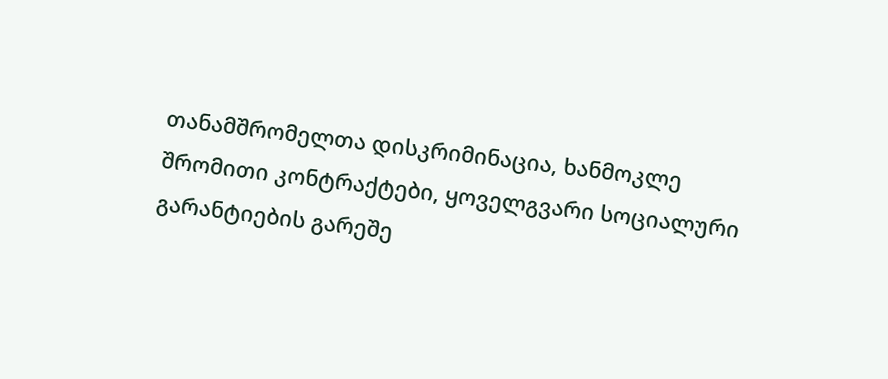თანამშრომელთა დისკრიმინაცია, ხანმოკლე შრომითი კონტრაქტები, ყოველგვარი სოციალური გარანტიების გარეშე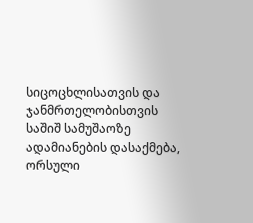სიცოცხლისათვის და ჯანმრთელობისთვის საშიშ სამუშაოზე ადამიანების დასაქმება, ორსული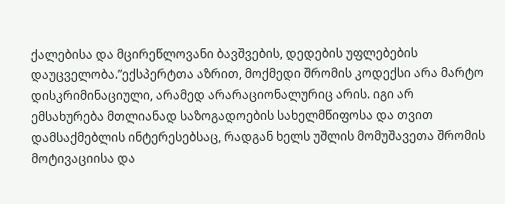ქალებისა და მცირეწლოვანი ბავშვების, დედების უფლებების დაუცველობა.”ექსპერტთა აზრით, მოქმედი შრომის კოდექსი არა მარტო დისკრიმინაციული, არამედ არარაციონალურიც არის. იგი არ ემსახურება მთლიანად საზოგადოების სახელმწიფოსა და თვით დამსაქმებლის ინტერესებსაც, რადგან ხელს უშლის მომუშავეთა შრომის მოტივაციისა და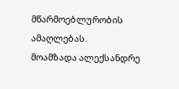მწარმოებლურობის ამაღლებას.
მოამზადა ალექსანდრე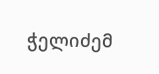ჭელიძემ